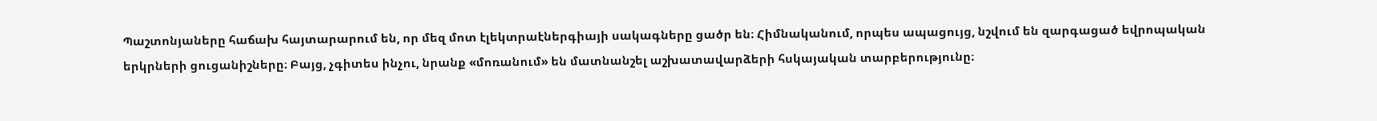Պաշտոնյաները հաճախ հայտարարում են, որ մեզ մոտ էլեկտրաէներգիայի սակագները ցածր են։ Հիմնականում, որպես ապացույց, նշվում են զարգացած եվրոպական երկրների ցուցանիշները։ Բայց, չգիտես ինչու, նրանք «մոռանում» են մատնանշել աշխատավարձերի հսկայական տարբերությունը։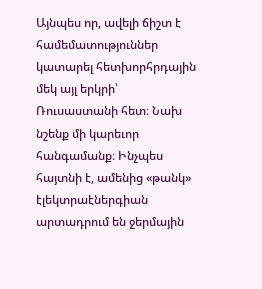Այնպես որ, ավելի ճիշտ է համեմատություններ կատարել հետխորհրդային մեկ այլ երկրի՝ Ռուսաստանի հետ։ Նախ նշենք մի կարեւոր հանգամանք։ Ինչպես հայտնի է, ամենից «թանկ» էլեկտրաէներգիան արտադրում են ջերմային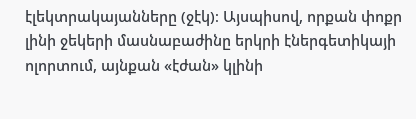էլեկտրակայանները (ջէկ)։ Այսպիսով, որքան փոքր լինի ջեկերի մասնաբաժինը երկրի էներգետիկայի ոլորտում, այնքան «էժան» կլինի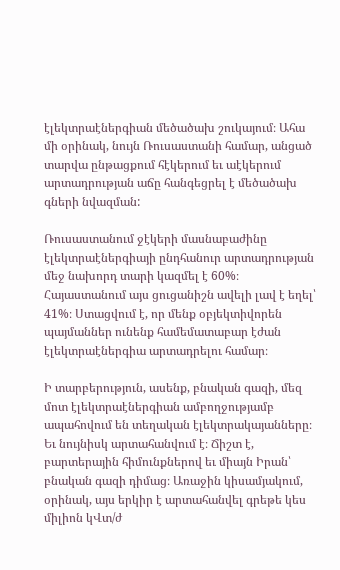էլեկտրաէներգիան մեծածախ շուկայում։ Ահա մի օրինակ, նույն Ռուսաստանի համար, անցած տարվա ընթացքում հէկերում եւ աէկերում արտադրության աճը հանգեցրել է մեծածախ գների նվազման:

Ռուսաստանում ջէկերի մասնաբաժինը էլեկտրաէներգիայի ընդհանուր արտադրության մեջ նախորդ տարի կազմել է 60%։ Հայաստանում այս ցուցանիշն ավելի լավ է եղել՝ 41%։ Ստացվում է, որ մենք օբյեկտիվորեն պայմաններ ունենք համեմատաբար էժան էլեկտրաէներգիա արտադրելու համար։

Ի տարբերություն, ասենք, բնական գազի, մեզ մոտ էլեկտրաէներգիան ամբողջությամբ ապահովում են տեղական էլեկտրակայանները։ Եւ նույնիսկ արտահանվում է։ Ճիշտ է, բարտերային հիմունքներով եւ միայն Իրան՝ բնական գազի դիմաց։ Առաջին կիսամյակում, օրինակ, այս երկիր է արտահանվել գրեթե կես միլիոն կՎտ/ժ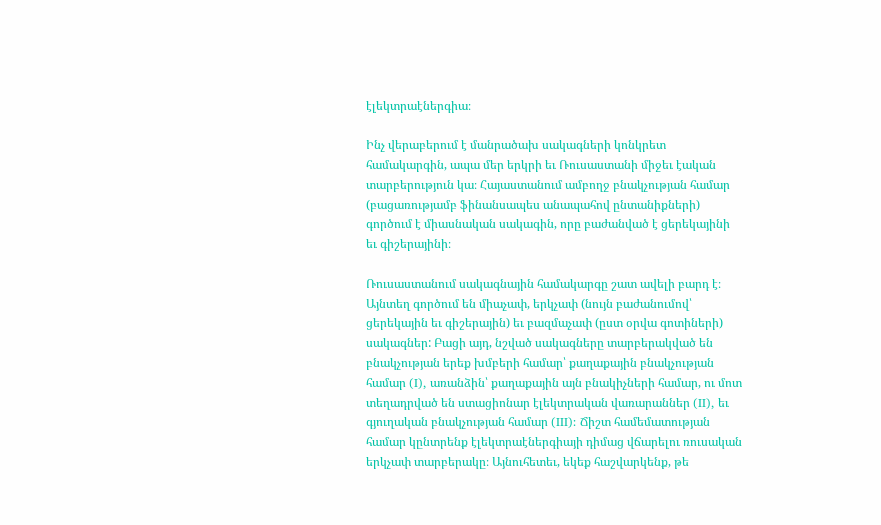էլեկտրաէներգիա։

Ինչ վերաբերում է մանրածախ սակագների կոնկրետ համակարգին, ապա մեր երկրի եւ Ռուսաստանի միջեւ էական տարբերություն կա։ Հայաստանում ամբողջ բնակչության համար (բացառությամբ ֆինանսապես անապահով ընտանիքների) գործում է միասնական սակագին, որը բաժանված է ցերեկայինի եւ գիշերայինի։

Ռուսաստանում սակագնային համակարգը շատ ավելի բարդ է։ Այնտեղ գործում են միաչափ, երկչափ (նույն բաժանումով՝ ցերեկային եւ գիշերային) եւ բազմաչափ (ըստ օրվա գոտիների) սակագներ: Բացի այդ, նշված սակագները տարբերակված են բնակչության երեք խմբերի համար՝ քաղաքային բնակչության համար (I), առանձին՝ քաղաքային այն բնակիչների համար, ու մոտ տեղադրված են ստացիոնար էլեկտրական վառարաններ (II), եւ գյուղական բնակչության համար (III): Ճիշտ համեմատության համար կընտրենք էլեկտրաէներգիայի դիմաց վճարելու ռուսական երկչափ տարբերակը։ Այնուհետեւ, եկեք հաշվարկենք, թե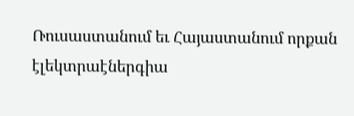Ռուսաստանում եւ Հայաստանում որքան էլեկտրաէներգիա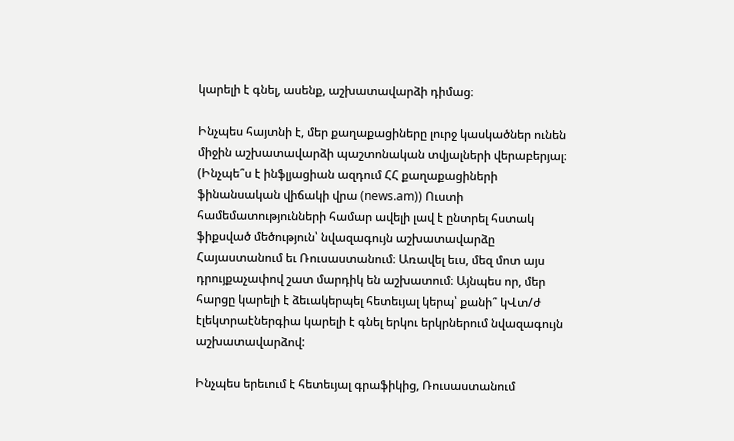կարելի է գնել, ասենք, աշխատավարձի դիմաց։

Ինչպես հայտնի է, մեր քաղաքացիները լուրջ կասկածներ ունեն միջին աշխատավարձի պաշտոնական տվյալների վերաբերյալ։ (Ինչպե՞ս է ինֆլյացիան ազդում ՀՀ քաղաքացիների ֆինանսական վիճակի վրա (news.am)) Ուստի համեմատությունների համար ավելի լավ է ընտրել հստակ ֆիքսված մեծություն՝ նվազագույն աշխատավարձը Հայաստանում եւ Ռուսաստանում։ Առավել եւս, մեզ մոտ այս դրույքաչափով շատ մարդիկ են աշխատում։ Այնպես որ, մեր հարցը կարելի է ձեւակերպել հետեւյալ կերպ՝ քանի՞ կՎտ/ժ էլեկտրաէներգիա կարելի է գնել երկու երկրներում նվազագույն աշխատավարձով:

Ինչպես երեւում է հետեւյալ գրաֆիկից, Ռուսաստանում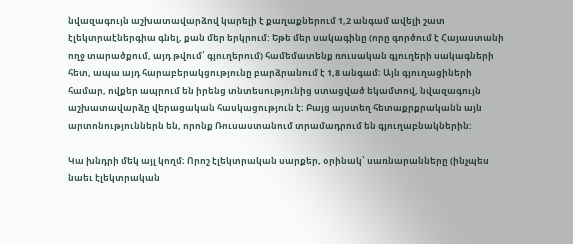նվազագույն աշխատավարձով կարելի է քաղաքներում 1,2 անգամ ավելի շատ էլեկտրաէներգիա գնել, քան մեր երկրում: Եթե մեր սակագինը (որը գործում է Հայաստանի ողջ տարածքում, այդ թվում՝ գյուղերում) համեմատենք ռուսական գյուղերի սակագների հետ, ապա այդ հարաբերակցությունը բարձրանում է 1,8 անգամ։ Այն գյուղացիների համար, ովքեր ապրում են իրենց տնտեսությունից ստացված եկամտով, նվազագույն աշխատավարձը վերացական հասկացություն է։ Բայց այստեղ հետաքրքրականն այն արտոնություններն են, որոնք Ռուսաստանում տրամադրում են գյուղաբնակներին:

Կա խնդրի մեկ այլ կողմ։ Որոշ էլեկտրական սարքեր, օրինակ՝ սառնարանները (ինչպես նաեւ էլեկտրական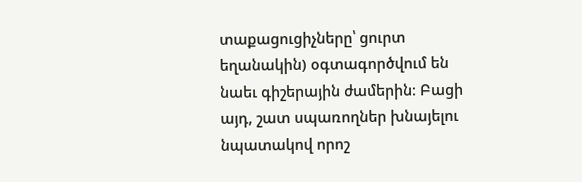տաքացուցիչները՝ ցուրտ եղանակին) օգտագործվում են նաեւ գիշերային ժամերին։ Բացի այդ, շատ սպառողներ խնայելու նպատակով որոշ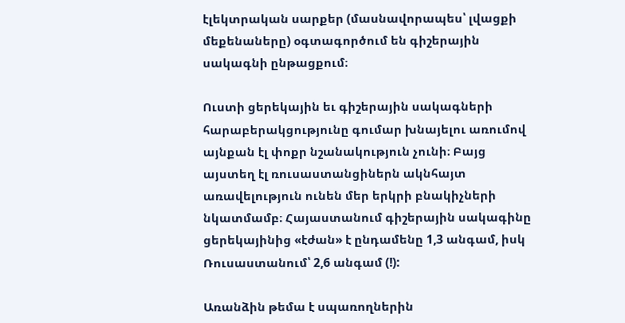էլեկտրական սարքեր (մասնավորապես՝ լվացքի մեքենաները) օգտագործում են գիշերային սակագնի ընթացքում։

Ուստի ցերեկային եւ գիշերային սակագների հարաբերակցությունը գումար խնայելու առումով այնքան էլ փոքր նշանակություն չունի։ Բայց այստեղ էլ ռուսաստանցիներն ակնհայտ առավելություն ունեն մեր երկրի բնակիչների նկատմամբ։ Հայաստանում գիշերային սակագինը ցերեկայինից «էժան» է ընդամենը 1,3 անգամ, իսկ Ռուսաստանում՝ 2,6 անգամ (!):

Առանձին թեմա է սպառողներին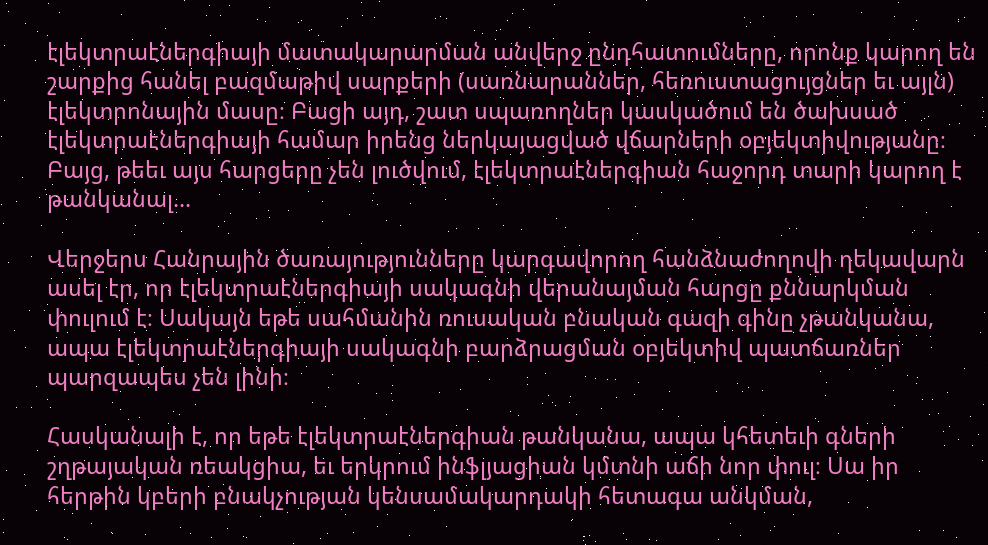էլեկտրաէներգիայի մատակարարման անվերջ ընդհատումները, որոնք կարող են շարքից հանել բազմաթիվ սարքերի (սառնարաններ, հեռուստացույցներ եւ այլն) էլեկտրոնային մասը։ Բացի այդ, շատ սպառողներ կասկածում են ծախսած էլեկտրաէներգիայի համար իրենց ներկայացված վճարների օբյեկտիվությանը։ Բայց, թեեւ այս հարցերը չեն լուծվում, էլեկտրաէներգիան հաջորդ տարի կարող է թանկանալ...

Վերջերս Հանրային ծառայությունները կարգավորող հանձնաժողովի ղեկավարն ասել էր, որ էլեկտրաէներգիայի սակագնի վերանայման հարցը քննարկման փուլում է։ Սակայն եթե սահմանին ռուսական բնական գազի գինը չթանկանա, ապա էլեկտրաէներգիայի սակագնի բարձրացման օբյեկտիվ պատճառներ պարզապես չեն լինի։

Հասկանալի է, որ եթե էլեկտրաէներգիան թանկանա, ապա կհետեւի գների շղթայական ռեակցիա, եւ երկրում ինֆլյացիան կմտնի աճի նոր փուլ։ Սա իր հերթին կբերի բնակչության կենսամակարդակի հետագա անկման,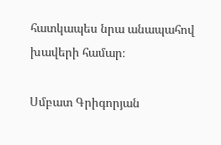հատկապես նրա անապահով խավերի համար։

Սմբատ Գրիգորյան